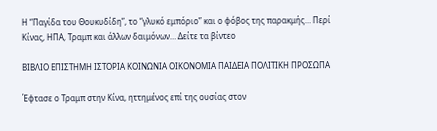Η “Παγίδα του Θουκυδίδη”, το “γλυκό εμπόριο” και ο φόβος της παρακμής… Περί Κίνας, ΗΠΑ, Τραμπ και άλλων δαιμόνων… Δείτε τα βίντεο

ΒΙΒΛΙΟ ΕΠΙΣΤΗΜΗ ΙΣΤΟΡΙΑ ΚΟΙΝΩΝΙΑ ΟΙΚΟΝΟΜΙΑ ΠΑΙΔΕΙΑ ΠΟΛΙΤΙΚΗ ΠΡΟΣΩΠΑ

Έφτασε ο Τραμπ στην Κίνα, ηττημένος επί της ουσίας στον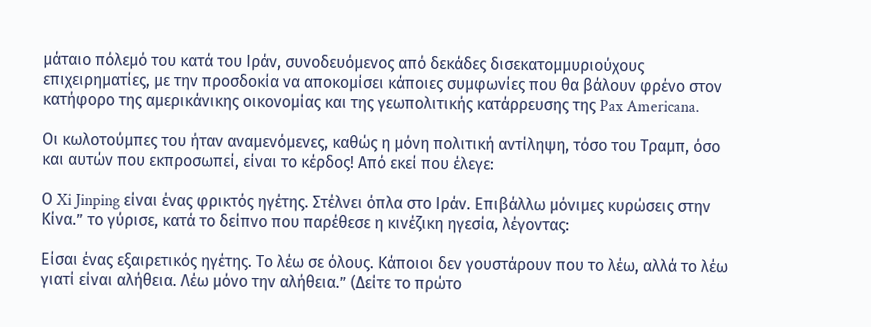μάταιο πόλεμό του κατά του Ιράν, συνοδευόμενος από δεκάδες δισεκατομμυριούχους επιχειρηματίες, με την προσδοκία να αποκομίσει κάποιες συμφωνίες που θα βάλουν φρένο στον κατήφορο της αμερικάνικης οικονομίας και της γεωπολιτικής κατάρρευσης της Pax Americana.

Οι κωλοτούμπες του ήταν αναμενόμενες, καθώς η μόνη πολιτική αντίληψη, τόσο του Τραμπ, όσο και αυτών που εκπροσωπεί, είναι το κέρδος! Από εκεί που έλεγε:

Ο Xi Jinping είναι ένας φρικτός ηγέτης. Στέλνει όπλα στο Ιράν. Επιβάλλω μόνιμες κυρώσεις στην Κίνα.” το γύρισε, κατά το δείπνο που παρέθεσε η κινέζικη ηγεσία, λέγοντας:

Είσαι ένας εξαιρετικός ηγέτης. Το λέω σε όλους. Κάποιοι δεν γουστάρουν που το λέω, αλλά το λέω γιατί είναι αλήθεια. Λέω μόνο την αλήθεια.” (Δείτε το πρώτο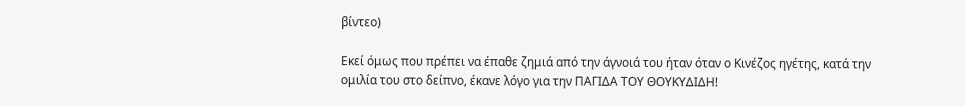βίντεο)

Εκεί όμως που πρέπει να έπαθε ζημιά από την άγνοιά του ήταν όταν ο Κινέζος ηγέτης, κατά την ομιλία του στο δείπνο, έκανε λόγο για την ΠΑΓΙΔΑ ΤΟΥ ΘΟΥΚΥΔΙΔΗ!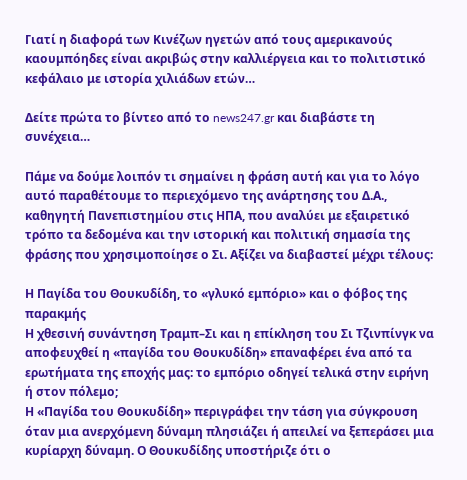Γιατί η διαφορά των Κινέζων ηγετών από τους αμερικανούς καουμπόηδες είναι ακριβώς στην καλλιέργεια και το πολιτιστικό κεφάλαιο με ιστορία χιλιάδων ετών…

Δείτε πρώτα το βίντεο από το news247.gr και διαβάστε τη συνέχεια…

Πάμε να δούμε λοιπόν τι σημαίνει η φράση αυτή και για το λόγο αυτό παραθέτουμε το περιεχόμενο της ανάρτησης του Δ.Α., καθηγητή Πανεπιστημίου στις ΗΠΑ, που αναλύει με εξαιρετικό τρόπο τα δεδομένα και την ιστορική και πολιτική σημασία της φράσης που χρησιμοποίησε ο Σι. Αξίζει να διαβαστεί μέχρι τέλους:

Η Παγίδα του Θουκυδίδη, το «γλυκό εμπόριο» και ο φόβος της παρακμής
Η χθεσινή συνάντηση Τραμπ–Σι και η επίκληση του Σι Τζινπίνγκ να αποφευχθεί η «παγίδα του Θουκυδίδη» επαναφέρει ένα από τα ερωτήματα της εποχής μας: το εμπόριο οδηγεί τελικά στην ειρήνη ή στον πόλεμο;
Η «Παγίδα του Θουκυδίδη» περιγράφει την τάση για σύγκρουση όταν μια ανερχόμενη δύναμη πλησιάζει ή απειλεί να ξεπεράσει μια κυρίαρχη δύναμη. Ο Θουκυδίδης υποστήριζε ότι ο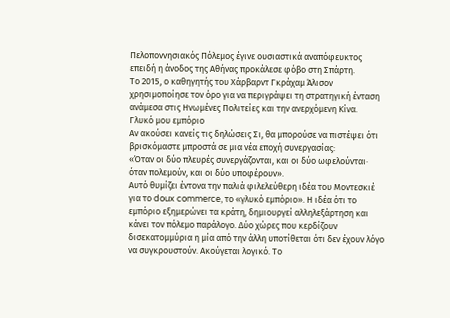Πελοποννησιακός Πόλεμος έγινε ουσιαστικά αναπόφευκτος επειδή η άνοδος της Αθήνας προκάλεσε φόβο στη Σπάρτη.
Το 2015, ο καθηγητής του Χάρβαρντ Γκράχαμ Άλισον χρησιμοποίησε τον όρο για να περιγράψει τη στρατηγική ένταση ανάμεσα στις Ηνωμένες Πολιτείες και την ανερχόμενη Κίνα.
Γλυκό μου εμπόριο
Αν ακούσει κανείς τις δηλώσεις Σι, θα μπορούσε να πιστέψει ότι βρισκόμαστε μπροστά σε μια νέα εποχή συνεργασίας:
«Όταν οι δύο πλευρές συνεργάζονται, και οι δύο ωφελούνται· όταν πολεμούν, και οι δύο υποφέρουν».
Αυτό θυμίζει έντονα την παλιά φιλελεύθερη ιδέα του Μοντεσκιέ για το doux commerce, το «γλυκό εμπόριο». Η ιδέα ότι το εμπόριο εξημερώνει τα κράτη, δημιουργεί αλληλεξάρτηση και κάνει τον πόλεμο παράλογο. Δύο χώρες που κερδίζουν δισεκατομμύρια η μία από την άλλη υποτίθεται ότι δεν έχουν λόγο να συγκρουστούν. Ακούγεται λογικό. Το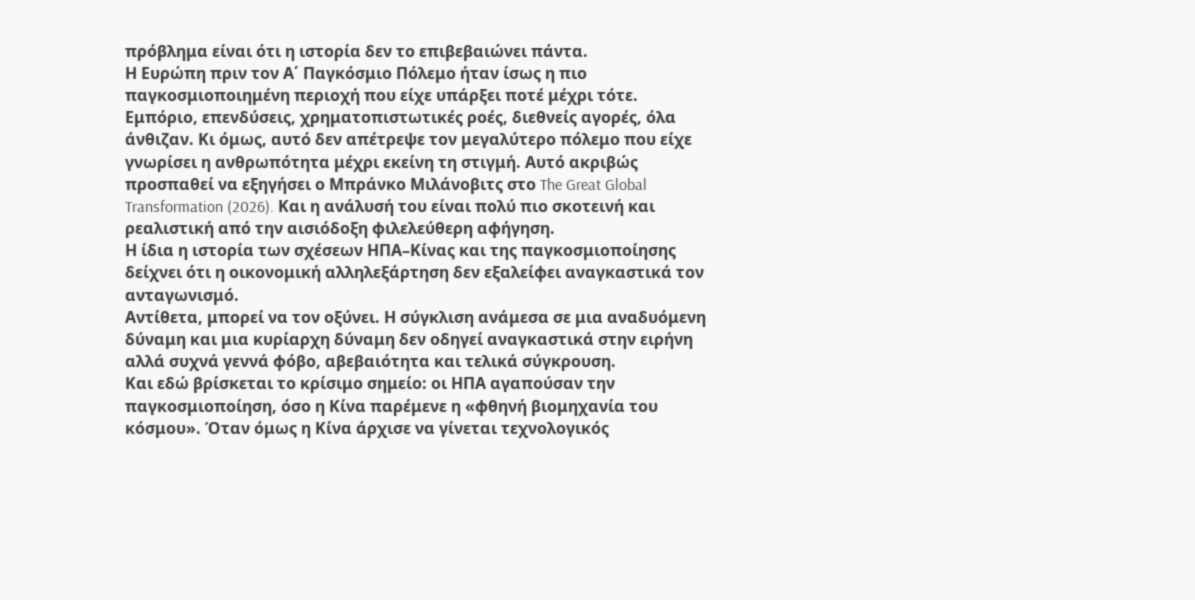πρόβλημα είναι ότι η ιστορία δεν το επιβεβαιώνει πάντα.
Η Ευρώπη πριν τον Α΄ Παγκόσμιο Πόλεμο ήταν ίσως η πιο παγκοσμιοποιημένη περιοχή που είχε υπάρξει ποτέ μέχρι τότε. Εμπόριο, επενδύσεις, χρηματοπιστωτικές ροές, διεθνείς αγορές, όλα άνθιζαν. Κι όμως, αυτό δεν απέτρεψε τον μεγαλύτερο πόλεμο που είχε γνωρίσει η ανθρωπότητα μέχρι εκείνη τη στιγμή. Αυτό ακριβώς προσπαθεί να εξηγήσει ο Μπράνκο Μιλάνοβιτς στο The Great Global Transformation (2026). Και η ανάλυσή του είναι πολύ πιο σκοτεινή και ρεαλιστική από την αισιόδοξη φιλελεύθερη αφήγηση.
Η ίδια η ιστορία των σχέσεων ΗΠΑ–Κίνας και της παγκοσμιοποίησης δείχνει ότι η οικονομική αλληλεξάρτηση δεν εξαλείφει αναγκαστικά τον ανταγωνισμό.
Αντίθετα, μπορεί να τον οξύνει. Η σύγκλιση ανάμεσα σε μια αναδυόμενη δύναμη και μια κυρίαρχη δύναμη δεν οδηγεί αναγκαστικά στην ειρήνη αλλά συχνά γεννά φόβο, αβεβαιότητα και τελικά σύγκρουση.
Και εδώ βρίσκεται το κρίσιμο σημείο: οι ΗΠΑ αγαπούσαν την παγκοσμιοποίηση, όσο η Κίνα παρέμενε η «φθηνή βιομηχανία του κόσμου». Όταν όμως η Κίνα άρχισε να γίνεται τεχνολογικός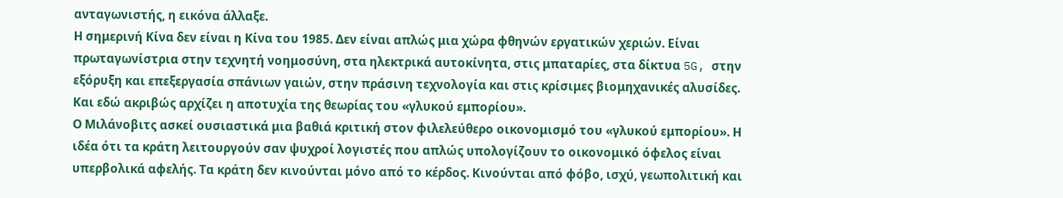ανταγωνιστής, η εικόνα άλλαξε.
Η σημερινή Κίνα δεν είναι η Κίνα του 1985. Δεν είναι απλώς μια χώρα φθηνών εργατικών χεριών. Είναι πρωταγωνίστρια στην τεχνητή νοημοσύνη, στα ηλεκτρικά αυτοκίνητα, στις μπαταρίες, στα δίκτυα 5G, στην εξόρυξη και επεξεργασία σπάνιων γαιών, στην πράσινη τεχνολογία και στις κρίσιμες βιομηχανικές αλυσίδες. Και εδώ ακριβώς αρχίζει η αποτυχία της θεωρίας του «γλυκού εμπορίου».
Ο Μιλάνοβιτς ασκεί ουσιαστικά μια βαθιά κριτική στον φιλελεύθερο οικονομισμό του «γλυκού εμπορίου». Η ιδέα ότι τα κράτη λειτουργούν σαν ψυχροί λογιστές που απλώς υπολογίζουν το οικονομικό όφελος είναι υπερβολικά αφελής. Τα κράτη δεν κινούνται μόνο από το κέρδος. Κινούνται από φόβο, ισχύ, γεωπολιτική και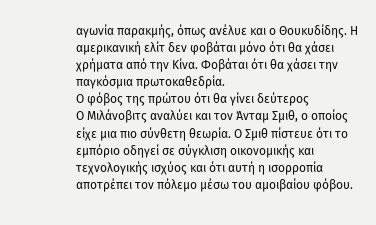αγωνία παρακμής, όπως ανέλυε και ο Θουκυδίδης. Η αμερικανική ελίτ δεν φοβάται μόνο ότι θα χάσει χρήματα από την Κίνα. Φοβάται ότι θα χάσει την παγκόσμια πρωτοκαθεδρία.
Ο φόβος της πρώτου ότι θα γίνει δεύτερος
Ο Μιλάνοβιτς αναλύει και τον Άνταμ Σμιθ, ο οποίος είχε μια πιο σύνθετη θεωρία. Ο Σμιθ πίστευε ότι το εμπόριο οδηγεί σε σύγκλιση οικονομικής και τεχνολογικής ισχύος και ότι αυτή η ισορροπία αποτρέπει τον πόλεμο μέσω του αμοιβαίου φόβου.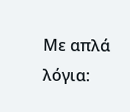Με απλά λόγια: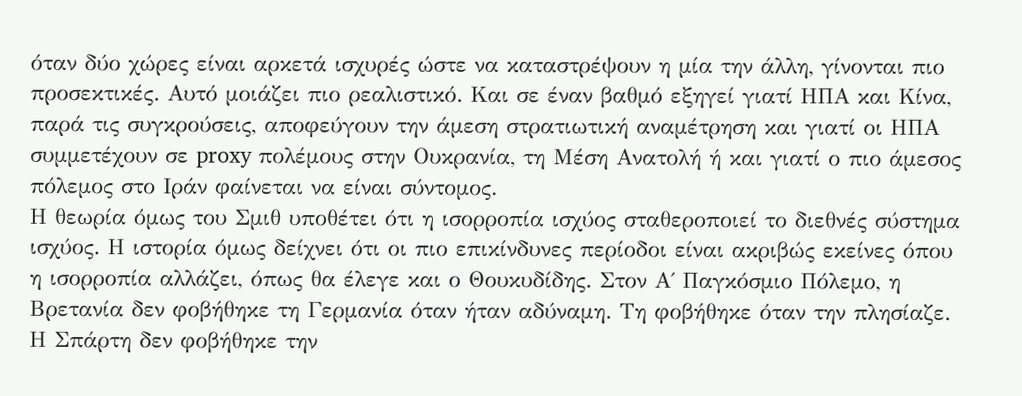όταν δύο χώρες είναι αρκετά ισχυρές ώστε να καταστρέψουν η μία την άλλη, γίνονται πιο προσεκτικές. Αυτό μοιάζει πιο ρεαλιστικό. Και σε έναν βαθμό εξηγεί γιατί ΗΠΑ και Κίνα, παρά τις συγκρούσεις, αποφεύγουν την άμεση στρατιωτική αναμέτρηση και γιατί οι ΗΠΑ συμμετέχουν σε proxy πολέμους στην Ουκρανία, τη Μέση Ανατολή ή και γιατί ο πιο άμεσος πόλεμος στο Ιράν φαίνεται να είναι σύντομος.
Η θεωρία όμως του Σμιθ υποθέτει ότι η ισορροπία ισχύος σταθεροποιεί το διεθνές σύστημα ισχύος. Η ιστορία όμως δείχνει ότι οι πιο επικίνδυνες περίοδοι είναι ακριβώς εκείνες όπου η ισορροπία αλλάζει, όπως θα έλεγε και ο Θουκυδίδης. Στον Α΄ Παγκόσμιο Πόλεμο, η Βρετανία δεν φοβήθηκε τη Γερμανία όταν ήταν αδύναμη. Τη φοβήθηκε όταν την πλησίαζε. Η Σπάρτη δεν φοβήθηκε την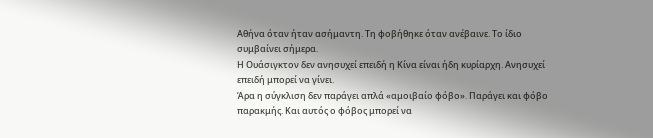Αθήνα όταν ήταν ασήμαντη. Τη φοβήθηκε όταν ανέβαινε. Το ίδιο συμβαίνει σήμερα.
Η Ουάσιγκτον δεν ανησυχεί επειδή η Κίνα είναι ήδη κυρίαρχη. Ανησυχεί επειδή μπορεί να γίνει.
Άρα η σύγκλιση δεν παράγει απλά «αμοιβαίο φόβο». Παράγει και φόβο παρακμής. Και αυτός ο φόβος μπορεί να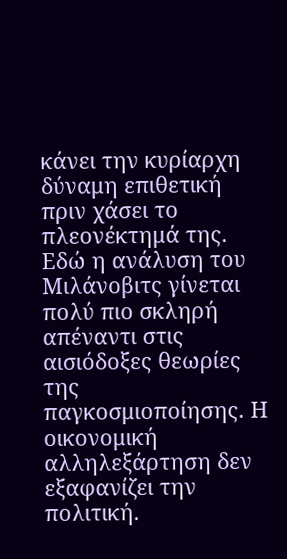κάνει την κυρίαρχη δύναμη επιθετική πριν χάσει το πλεονέκτημά της. Εδώ η ανάλυση του Μιλάνοβιτς γίνεται πολύ πιο σκληρή απέναντι στις αισιόδοξες θεωρίες της παγκοσμιοποίησης. Η οικονομική αλληλεξάρτηση δεν εξαφανίζει την πολιτική.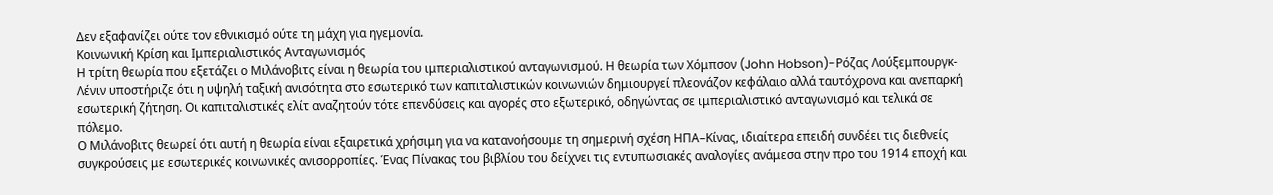Δεν εξαφανίζει ούτε τον εθνικισμό ούτε τη μάχη για ηγεμονία.
Κοινωνική Κρίση και Ιμπεριαλιστικός Ανταγωνισμός
Η τρίτη θεωρία που εξετάζει ο Μιλάνοβιτς είναι η θεωρία του ιμπεριαλιστικού ανταγωνισμού. Η θεωρία των Χόμπσον (John Hobson)-Ρόζας Λούξεμπουργκ-Λένιν υποστήριζε ότι η υψηλή ταξική ανισότητα στο εσωτερικό των καπιταλιστικών κοινωνιών δημιουργεί πλεονάζον κεφάλαιο αλλά ταυτόχρονα και ανεπαρκή εσωτερική ζήτηση. Οι καπιταλιστικές ελίτ αναζητούν τότε επενδύσεις και αγορές στο εξωτερικό, οδηγώντας σε ιμπεριαλιστικό ανταγωνισμό και τελικά σε πόλεμο.
Ο Μιλάνοβιτς θεωρεί ότι αυτή η θεωρία είναι εξαιρετικά χρήσιμη για να κατανοήσουμε τη σημερινή σχέση ΗΠΑ–Κίνας, ιδιαίτερα επειδή συνδέει τις διεθνείς συγκρούσεις με εσωτερικές κοινωνικές ανισορροπίες. Ένας Πίνακας του βιβλίου του δείχνει τις εντυπωσιακές αναλογίες ανάμεσα στην προ του 1914 εποχή και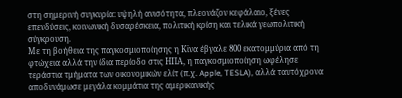στη σημερινή συγκυρία: υψηλή ανισότητα, πλεονάζον κεφάλαιο, ξένες επενδύσεις, κοινωνική δυσαρέσκεια, πολιτική κρίση και τελικά γεωπολιτική σύγκρουση.
Με τη βοήθεια της παγκοσμιοποίησης η Κϊνα έβγαλε 800 εκατομμύρια από τη φτώχεια αλλά την ίδια περίοδο στις ΗΠΑ, η παγκοσμιοποίηση ωφέλησε τεράστια τμήματα των οικονομικών ελίτ (π.χ. Apple, TESLA), αλλά ταυτόχρονα αποδυνάμωσε μεγάλα κομμάτια της αμερικανικής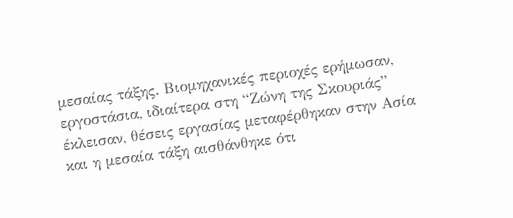μεσαίας τάξης. Βιομηχανικές περιοχές ερήμωσαν, εργοστάσια, ιδιαίτερα στη “Ζώνη της Σκουριάς” έκλεισαν, θέσεις εργασίας μεταφέρθηκαν στην Ασία και η μεσαία τάξη αισθάνθηκε ότι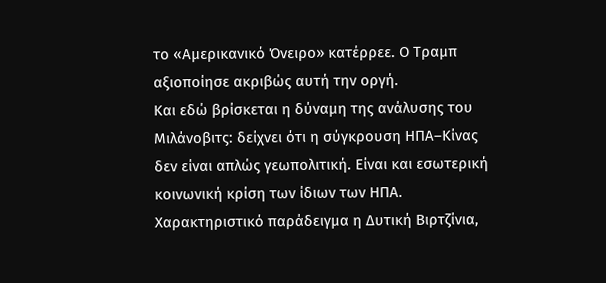το «Αμερικανικό Όνειρο» κατέρρεε. Ο Τραμπ αξιοποίησε ακριβώς αυτή την οργή.
Και εδώ βρίσκεται η δύναμη της ανάλυσης του Μιλάνοβιτς: δείχνει ότι η σύγκρουση ΗΠΑ–Κίνας δεν είναι απλώς γεωπολιτική. Είναι και εσωτερική κοινωνική κρίση των ίδιων των ΗΠΑ. Χαρακτηριστικό παράδειγμα η Δυτική Βιρτζίνια,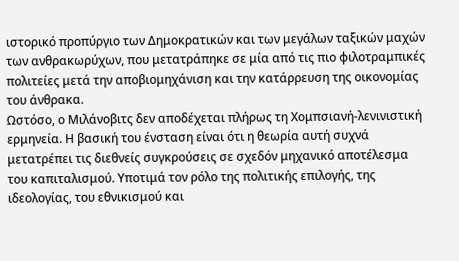ιστορικό προπύργιο των Δημοκρατικών και των μεγάλων ταξικών μαχών των ανθρακωρύχων, που μετατράπηκε σε μία από τις πιο φιλοτραμπικές πολιτείες μετά την αποβιομηχάνιση και την κατάρρευση της οικονομίας του άνθρακα.
Ωστόσο, ο Μιλάνοβιτς δεν αποδέχεται πλήρως τη Χομπσιανή-λενινιστική ερμηνεία. Η βασική του ένσταση είναι ότι η θεωρία αυτή συχνά μετατρέπει τις διεθνείς συγκρούσεις σε σχεδόν μηχανικό αποτέλεσμα του καπιταλισμού. Υποτιμά τον ρόλο της πολιτικής επιλογής, της ιδεολογίας, του εθνικισμού και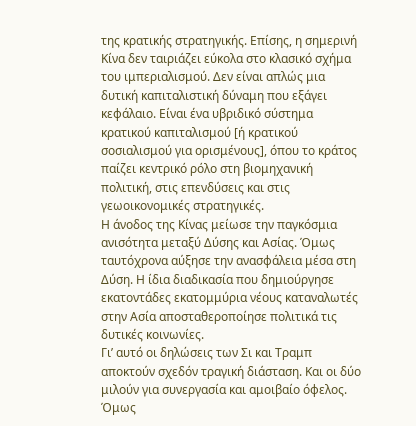της κρατικής στρατηγικής. Επίσης, η σημερινή Κίνα δεν ταιριάζει εύκολα στο κλασικό σχήμα του ιμπεριαλισμού. Δεν είναι απλώς μια δυτική καπιταλιστική δύναμη που εξάγει κεφάλαιο. Είναι ένα υβριδικό σύστημα κρατικού καπιταλισμού [ή κρατικού σοσιαλισμού για ορισμένους], όπου το κράτος παίζει κεντρικό ρόλο στη βιομηχανική πολιτική, στις επενδύσεις και στις γεωοικονομικές στρατηγικές.
Η άνοδος της Κίνας μείωσε την παγκόσμια ανισότητα μεταξύ Δύσης και Ασίας. Όμως ταυτόχρονα αύξησε την ανασφάλεια μέσα στη Δύση. Η ίδια διαδικασία που δημιούργησε εκατοντάδες εκατομμύρια νέους καταναλωτές στην Ασία αποσταθεροποίησε πολιτικά τις δυτικές κοινωνίες.
Γι’ αυτό οι δηλώσεις των Σι και Τραμπ αποκτούν σχεδόν τραγική διάσταση. Και οι δύο μιλούν για συνεργασία και αμοιβαίο όφελος. Όμως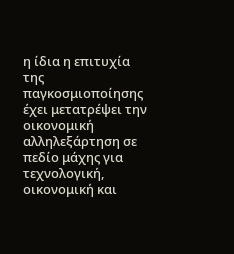η ίδια η επιτυχία της παγκοσμιοποίησης έχει μετατρέψει την οικονομική αλληλεξάρτηση σε πεδίο μάχης για τεχνολογική, οικονομική και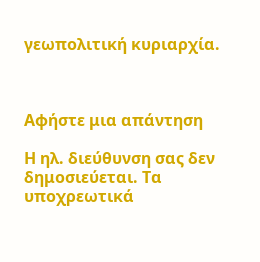γεωπολιτική κυριαρχία.



Αφήστε μια απάντηση

Η ηλ. διεύθυνση σας δεν δημοσιεύεται. Τα υποχρεωτικά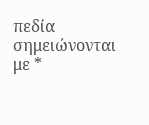πεδία σημειώνονται με *